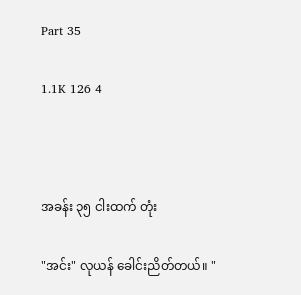Part 35

1.1K 126 4



အခန်း ၃၅ ငါးထက် တုံး

"အင်း" လုယန် ခေါင်းညိတ်တယ်။ "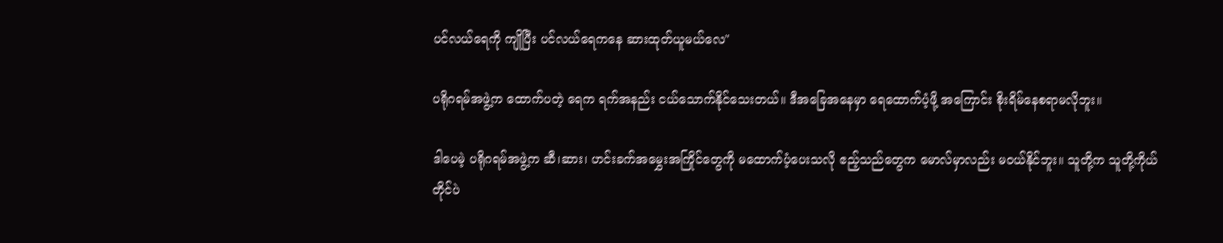ပင်လယ်ရေကို ကျိုပြီး ပင်လယ်ရေကနေ ဆားထုတ်ယူမယ်လေ"

ပရိုဂရမ်အဖွဲ့က ထောက်ပတဲ့ ရေက ရက်အနည်း ငယ်သောက်နိုင်သေးတယ်။ ဒီအခြေအနေမှာ ရေထောက်ပံ့ဖို့ အကြောင်း စိုးရိမ်နေစရာမလိုဘူး။

ဒါပေမဲ့ ပရိုဂရမ်အဖွဲ့က ဆီ၊ဆား၊ ဟင်းခက်အမွှေးအကြိုင်တွေကို မထောက်ပံ့ပေးသလို ဧည့်သည်တွေက မောလ်မှာလည်း မဝယ်နိုင်ဘူး။ သူတို့က သူတို့ကိုယ်တိုင်ပဲ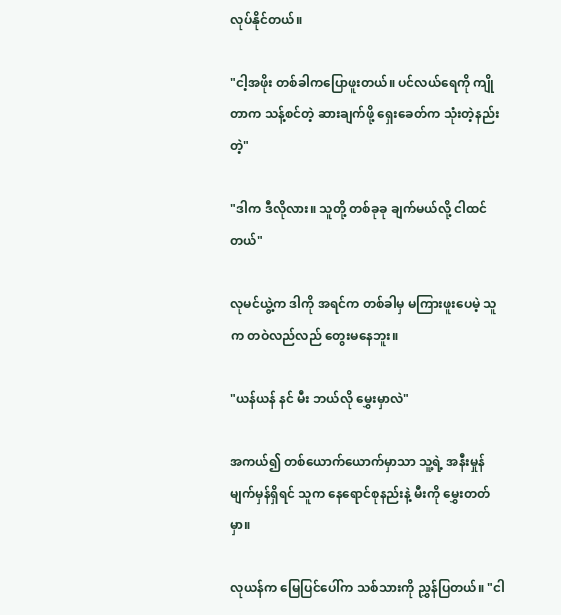လုပ်နိုင်တယ်။

"ငါ့အဖိုး တစ်ခါကပြောဖူးတယ်။ ပင်လယ်ရေကို ကျိုတာက သန့်စင်တဲ့ ဆားချက်ဖို့ ရှေးခေတ်က သုံးတဲ့နည်းတဲ့"

"ဒါက ဒီလိုလား။ သူတို့ တစ်ခုခု ချက်မယ်လို့ ငါထင်တယ်"

လုမင်ယွဲ့က ဒါကို အရင်က တစ်ခါမှ မကြားဖူးပေမဲ့ သူက တဝဲလည်လည် တွေးမနေဘူး။

"ယန်ယန် နင် မီး ဘယ်လို မွှေးမှာလဲ"

အကယ်၍ တစ်ယောက်ယောက်မှာသာ သူ့ရဲ့ အနီးမှုန် မျက်မှန်ရှိရင် သူက နေရောင်စုနည်းနဲ့ မီးကို မွှေးတတ်မှာ။

လုယန်က ‌မြေပြင်ပေါ်က သစ်သားကို ညွှန်ပြတယ်။ "ငါ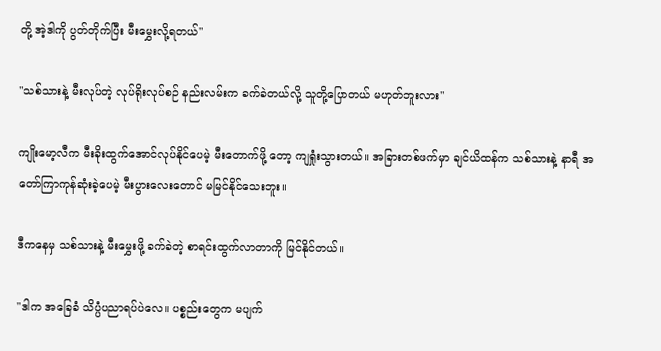တို့ အဲ့ဒါကို ပွတ်တိုက်ပြီး မီးမွှေးလို့ရတယ်"

"သစ်သားနဲ့ မီးလုပ်တဲ့ လုပ်ရိုးလုပ်စဉ် နည်းလမ်းက ခက်ခဲတယ်လို့ သူတို့ပြောတယ် မဟုတ်ဘူးလား"

ကျိုးမော့လီက မီးခိုးထွက်အောင်လုပ်နိုင်ပေမဲ့ မီးတောက်ဖို့ တော့ ကျရှုံးသွားတယ်။ အခြားတစ်ဖက်မှာ ချင်ယိထန်က သစ်သားနဲ့ နာရီ‌ အတော်ကြာကုန်ဆုံးခဲ့ပေမဲ့ မီးပွားလေးတောင် မမြင်နိုင်သေးဘူး။

ဒီကနေမှ သစ်သားနဲ့ မီးမွှေးဖို့ ခက်ခဲတဲ့ စာရင်းထွက်လာတာကို မြင်နိုင်တယ်။

"ဒါက အခြေခံ သိပ္ပံပညာရပ်ပဲလေ။ ပစ္စည်းတွေက မပျက်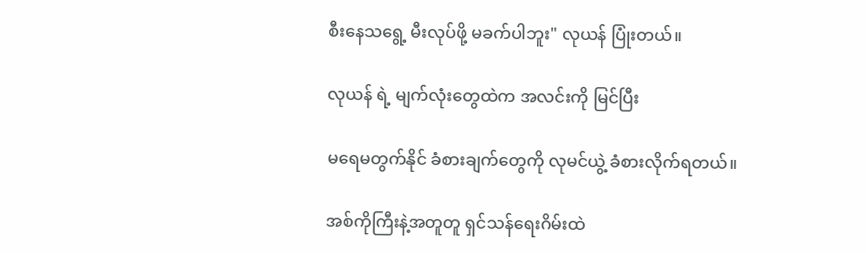စီးနေသရွေ့ မီးလုပ်ဖို့ မခက်ပါဘူး" လုယန် ပြုံးတယ်။

လုယန် ရဲ့ မျက်လုံးတွေထဲက အလင်းကို မြင်ပြီး

မရေမတွက်နိုင် ခံစားချက်တွေကို လုမင်ယွဲ့ ခံစားလိုက်ရတယ်။

အစ်ကိုကြီးနဲ့အတူတူ ရှင်သန်ရေးဂိမ်းထဲ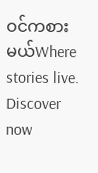ဝင်ကစားမယ်Where stories live. Discover now